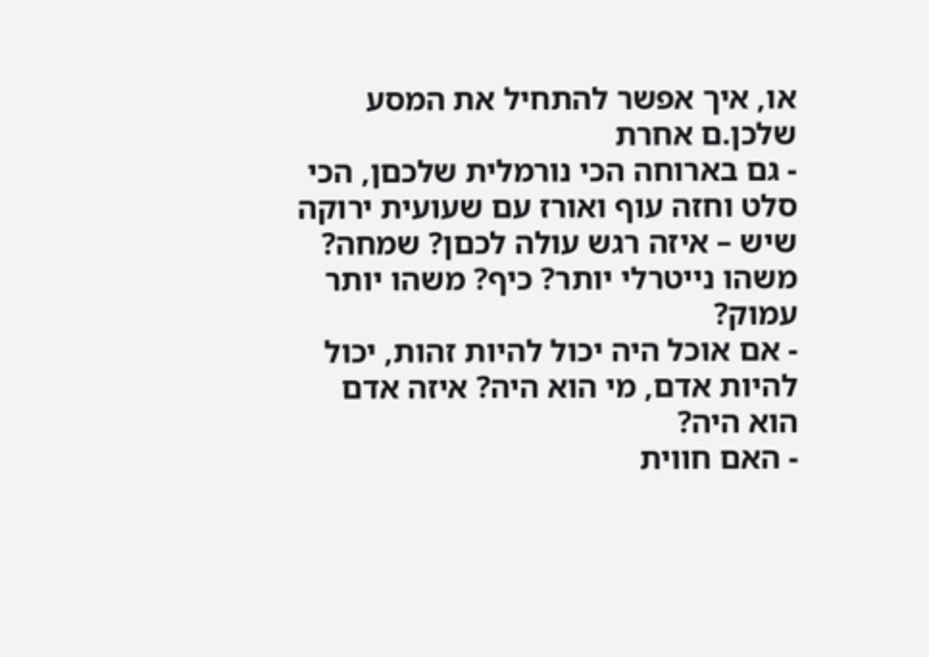או, איך אפשר להתחיל את המסע שלכן.ם אחרת
- גם בארוחה הכי נורמלית שלכםן, הכי סלט וחזה עוף ואורז עם שעועית ירוקה שיש – איזה רגש עולה לכםן? שמחה? משהו נייטרלי יותר? כיף? משהו יותר עמוק?
- אם אוכל היה יכול להיות זהות, יכול להיות אדם, מי הוא היה? איזה אדם הוא היה?
- האם חווית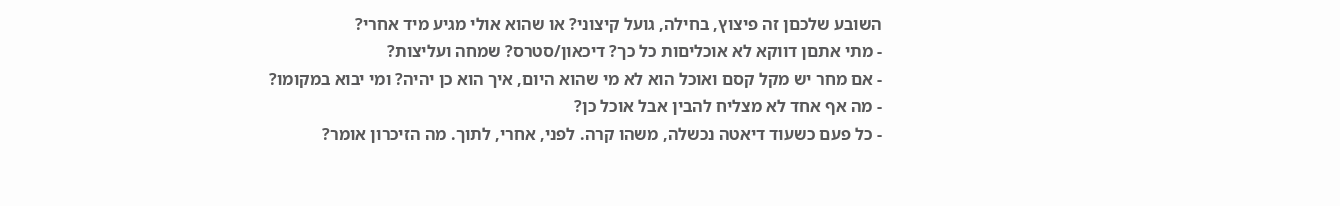השובע שלכםן זה פיצוץ, בחילה, גועל קיצוני? או שהוא אולי מגיע מיד אחרי?
- מתי אתםן דווקא לא אוכליםות כל כך? דיכאון/סטרס? שמחה ועליצות?
- אם מחר יש מקל קסם ואוכל הוא לא מי שהוא היום, איך הוא כן יהיה? ומי יבוא במקומו?
- מה אף אחד לא מצליח להבין אבל אוכל כן?
- כל פעם כשעוד דיאטה נכשלה, משהו קרה. לפני, אחרי, לתוך. מה הזיכרון אומר?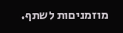מוזמניםות לשתף.